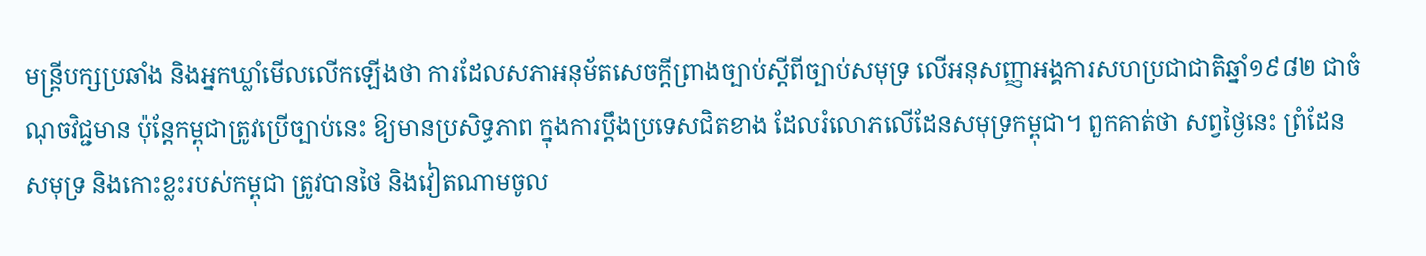មន្ត្រីបក្សប្រឆាំង និងអ្នកឃ្លាំមើលលើកឡើងថា ការដែលសភាអនុម័តសេចក្ដីព្រាងច្បាប់ស្ដីពីច្បាប់សមុទ្រ លើអនុសញ្ញាអង្គការសហប្រជាជាតិឆ្នាំ១៩៨២ ជាចំណុចវិជ្ជមាន ប៉ុន្តែកម្ពុជាត្រូវប្រើច្បាប់នេះ ឱ្យមានប្រសិទ្ធភាព ក្នុងការប្ដឹងប្រទេសជិតខាង ដែលរំលោភលើដែនសមុទ្រកម្ពុជា។ ពួកគាត់ថា សព្វថ្ងៃនេះ ព្រំដែនសមុទ្រ និងកោះខ្លះរបស់កម្ពុជា ត្រូវបានថៃ និងវៀតណាមចូល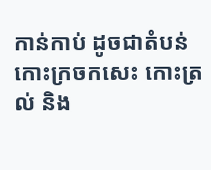កាន់កាប់ ដូចជាតំបន់កោះក្រចកសេះ កោះត្រល់ និង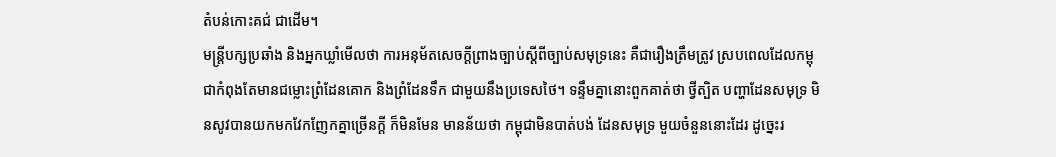តំបន់កោះគជ់ ជាដើម។
មន្ត្រីបក្សប្រឆាំង និងអ្នកឃ្លាំមើលថា ការអនុម័តសេចក្ដីព្រាងច្បាប់ស្ដីពីច្បាប់សមុទ្រនេះ គឺជារឿងត្រឹមត្រូវ ស្របពេលដែលកម្ពុជាកំពុងតែមានជម្លោះព្រំដែនគោក និងព្រំដែនទឹក ជាមួយនឹងប្រទេសថៃ។ ទន្ទឹមគ្នានោះពួកគាត់ថា ថ្វីត្បិត បញ្ហាដែនសមុទ្រ មិនសូវបានយកមកវែកញែកគ្នាច្រើនក្ដី ក៏មិនមែន មានន័យថា កម្ពុជាមិនបាត់បង់ ដែនសមុទ្រ មួយចំនួននោះដែរ ដូច្នេះរ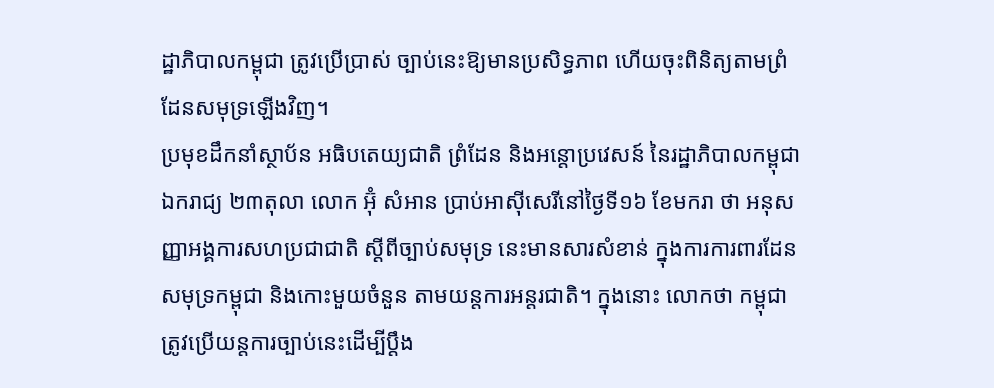ដ្ឋាភិបាលកម្ពុជា ត្រូវប្រើប្រាស់ ច្បាប់នេះឱ្យមានប្រសិទ្ធភាព ហើយចុះពិនិត្យតាមព្រំដែនសមុទ្រឡើងវិញ។
ប្រមុខដឹកនាំស្ថាប័ន អធិបតេយ្យជាតិ ព្រំដែន និងអន្តោប្រវេសន៍ នៃរដ្ឋាភិបាលកម្ពុជាឯករាជ្យ ២៣តុលា លោក អ៊ុំ សំអាន ប្រាប់អាស៊ីសេរីនៅថ្ងៃទី១៦ ខែមករា ថា អនុសញ្ញាអង្គការសហប្រជាជាតិ ស្ដីពីច្បាប់សមុទ្រ នេះមានសារសំខាន់ ក្នុងការការពារដែនសមុទ្រកម្ពុជា និងកោះមួយចំនួន តាមយន្តការអន្តរជាតិ។ ក្នុងនោះ លោកថា កម្ពុជាត្រូវប្រើយន្តការច្បាប់នេះដើម្បីប្ដឹង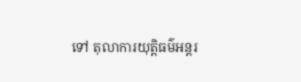ទៅ តុលាការយុត្តិធម៌អន្តរ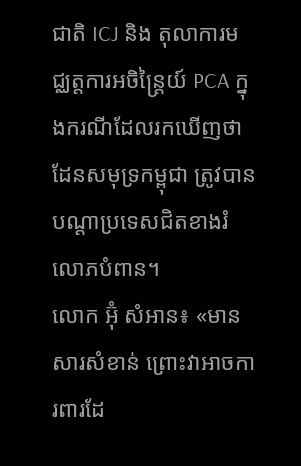ជាតិ ICJ និង តុលាការមជ្ឈត្តការអចិន្ត្រៃយ៍ PCA ក្នុងករណីដែលរកឃើញថា ដែនសមុទ្រកម្ពុជា ត្រូវបានបណ្ដាប្រទេសជិតខាងរំលោភបំពាន។
លោក អ៊ុំ សំអាន៖ «មានសារសំខាន់ ព្រោះវាអាចការពារដែ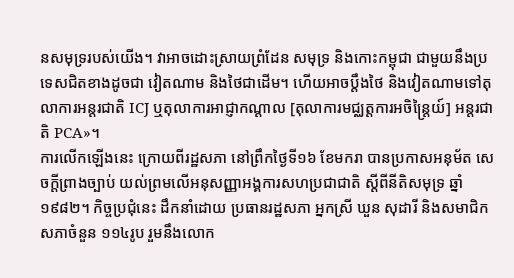នសមុទ្ររបស់យើង។ វាអាចដោះស្រាយព្រំដែន សមុទ្រ និងកោះកម្ពុជា ជាមួយនឹងប្រទេសជិតខាងដូចជា វៀតណាម និងថៃជាដើម។ ហើយអាចប្ដឹងថៃ និងវៀតណាមទៅតុលាការអន្តរជាតិ ICJ ឬតុលាការអាជ្ញាកណ្ដាល [តុលាការមជ្ឈត្តការអចិន្ត្រៃយ៍] អន្តរជាតិ PCA»។
ការលើកឡើងនេះ ក្រោយពីរដ្ឋសភា នៅព្រឹកថ្ងៃទី១៦ ខែមករា បានប្រកាសអនុម័ត សេចក្ដីព្រាងច្បាប់ យល់ព្រមលើអនុសញ្ញាអង្គការសហប្រជាជាតិ ស្ដីពីនីតិសមុទ្រ ឆ្នាំ១៩៨២។ កិច្ចប្រជុំនេះ ដឹកនាំដោយ ប្រធានរដ្ឋសភា អ្នកស្រី ឃួន សុដារី និងសមាជិកសភាចំនួន ១១៤រូប រួមនឹងលោក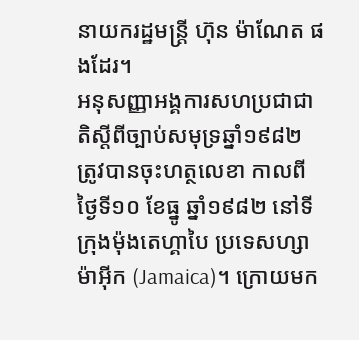នាយករដ្ឋមន្ត្រី ហ៊ុន ម៉ាណែត ផងដែរ។
អនុសញ្ញាអង្គការសហប្រជាជាតិស្ដីពីច្បាប់សមុទ្រឆ្នាំ១៩៨២ ត្រូវបានចុះហត្ថលេខា កាលពីថ្ងៃទី១០ ខែធ្នូ ឆ្នាំ១៩៨២ នៅទីក្រុងម៉ុងតេហ្គាបៃ ប្រទេសហ្សាម៉ាអ៊ីក (Jamaica)។ ក្រោយមក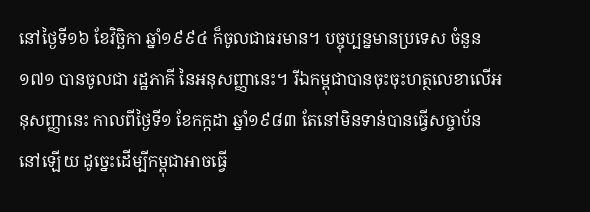នៅថ្ងៃទី១៦ ខែវិច្ឆិកា ឆ្នាំ១៩៩៤ ក៏ចូលជាធរមាន។ បច្ចុប្បន្នមានប្រទេស ចំនួន១៧១ បានចូលជា រដ្ឋភាគី នៃអនុសញ្ញានេះ។ រីឯកម្ពុជាបានចុះចុះហត្ថលេខាលើអនុសញ្ញានេះ កាលពីថ្ងៃទី១ ខែកក្កដា ឆ្នាំ១៩៨៣ តែនៅមិនទាន់បានធ្វើសច្ចាប័ននៅឡើយ ដូច្នេះដើម្បីកម្ពុជាអាចធ្វើ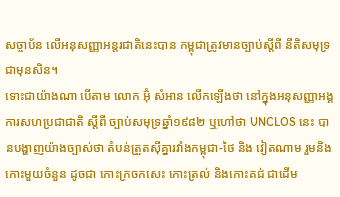សច្ចាប័ន លើអនុសញ្ញាអន្តរជាតិនេះបាន កម្ពុជាត្រូវមានច្បាប់ស្ដីពី នីតិសមុទ្រជាមុនសិន។
ទោះជាយ៉ាងណា បើតាម លោក អ៊ុំ សំអាន លើកឡើងថា នៅក្នុងអនុសញ្ញាអង្គការសហប្រជាជាតិ ស្ដីពី ច្បាប់សមុទ្រឆ្នាំ១៩៨២ ឬហៅថា UNCLOS នេះ បានបង្ហាញយ៉ាងច្បាស់ថា តំបន់ត្រួតស៊ីគ្នារវាំងកម្ពុជា-ថៃ និង វៀតណាម រួមនិងកោះមួយចំនួន ដូចជា កោះក្រចកសេះ កោះត្រល់ និងកោះគជ់ ជាដើម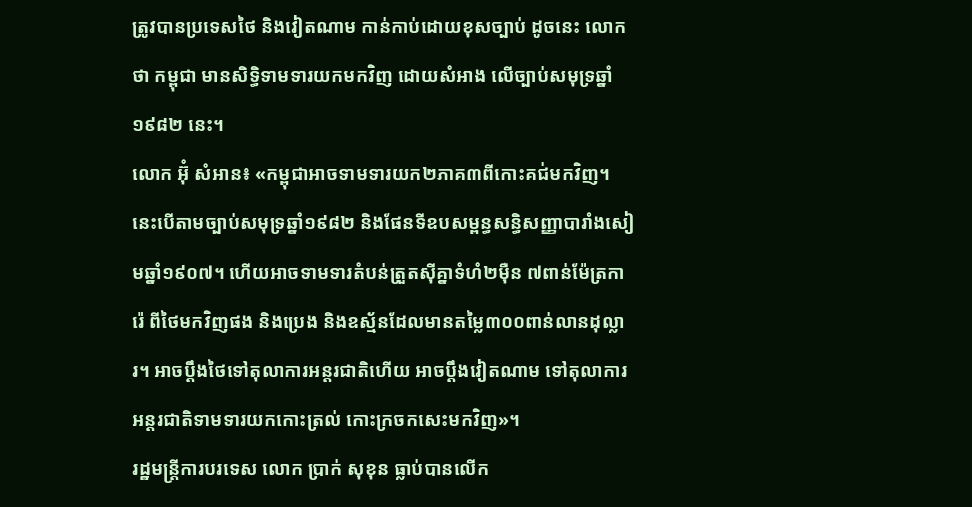ត្រូវបានប្រទេសថៃ និងវៀតណាម កាន់កាប់ដោយខុសច្បាប់ ដូចនេះ លោកថា កម្ពុជា មានសិទ្ធិទាមទារយកមកវិញ ដោយសំអាង លើច្បាប់សមុទ្រឆ្នាំ១៩៨២ នេះ។
លោក អ៊ុំ សំអាន៖ «កម្ពុជាអាចទាមទារយក២ភាគ៣ពីកោះគជ់មកវិញ។ នេះបើតាមច្បាប់សមុទ្រឆ្នាំ១៩៨២ និងផែនទីឧបសម្ពន្ធសន្ធិសញ្ញាបារាំងសៀមឆ្នាំ១៩០៧។ ហើយអាចទាមទារតំបន់ត្រួតស៊ីគ្នាទំហំ២ម៉ឺន ៧ពាន់ម៉ែត្រការ៉េ ពីថៃមកវិញផង និងប្រេង និងឧស្ម័នដែលមានតម្លៃ៣០០ពាន់លានដុល្លារ។ អាចប្ដឹងថៃទៅតុលាការអន្តរជាតិហើយ អាចប្ដឹងវៀតណាម ទៅតុលាការអន្តរជាតិទាមទារយកកោះត្រល់ កោះក្រចកសេះមកវិញ»។
រដ្ឋមន្ត្រីការបរទេស លោក ប្រាក់ សុខុន ធ្លាប់បានលើក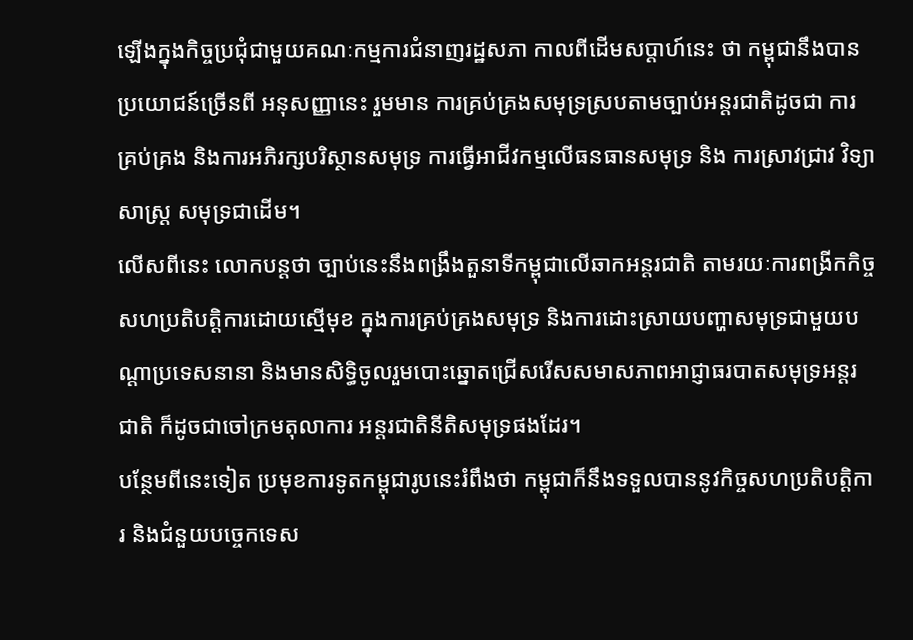ឡើងក្នុងកិច្ចប្រជុំជាមួយគណៈកម្មការជំនាញរដ្ឋសភា កាលពីដើមសប្ដាហ៍នេះ ថា កម្ពុជានឹងបានប្រយោជន៍ច្រើនពី អនុសញ្ញានេះ រួមមាន ការគ្រប់គ្រងសមុទ្រស្របតាមច្បាប់អន្តរជាតិដូចជា ការគ្រប់គ្រង និងការអភិរក្សបរិស្ថានសមុទ្រ ការធ្វើអាជីវកម្មលើធនធានសមុទ្រ និង ការស្រាវជ្រាវ វិទ្យាសាស្ត្រ សមុទ្រជាដើម។
លើសពីនេះ លោកបន្តថា ច្បាប់នេះនឹងពង្រឹងតួនាទីកម្ពុជាលើឆាកអន្តរជាតិ តាមរយៈការពង្រីកកិច្ចសហប្រតិបត្តិការដោយស្មើមុខ ក្នុងការគ្រប់គ្រងសមុទ្រ និងការដោះស្រាយបញ្ហាសមុទ្រជាមួយបណ្ដាប្រទេសនានា និងមានសិទ្ធិចូលរួមបោះឆ្នោតជ្រើសរើសសមាសភាពអាជ្ញាធរបាតសមុទ្រអន្តរជាតិ ក៏ដូចជាចៅក្រមតុលាការ អន្តរជាតិនីតិសមុទ្រផងដែរ។
បន្ថែមពីនេះទៀត ប្រមុខការទូតកម្ពុជារូបនេះរំពឹងថា កម្ពុជាក៏នឹងទទួលបាននូវកិច្ចសហប្រតិបត្តិការ និងជំនួយបច្ចេកទេស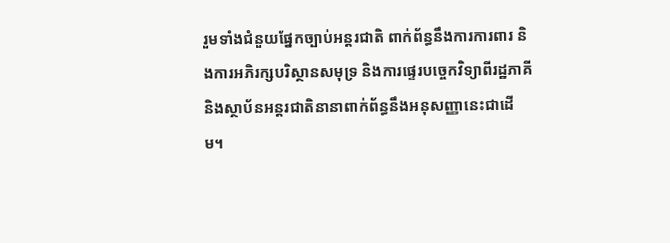រួមទាំងជំនួយផ្នែកច្បាប់អន្តរជាតិ ពាក់ព័ន្ធនឹងការការពារ និងការអភិរក្សបរិស្ថានសមុទ្រ និងការផ្ទេរបច្ចេកវិទ្យាពីរដ្ឋភាគី និងស្ថាប័នអន្តរជាតិនានាពាក់ព័ន្ធនឹងអនុសញ្ញានេះជាដើម។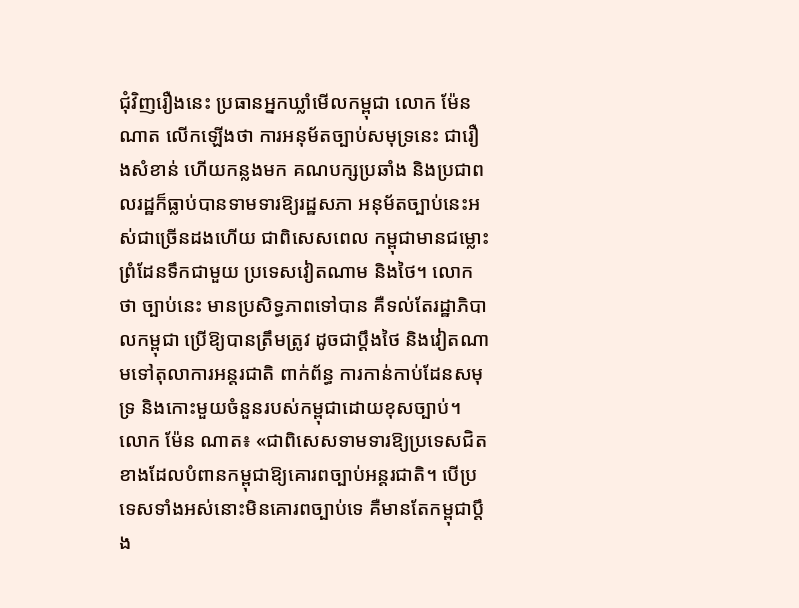ជុំវិញរឿងនេះ ប្រធានអ្នកឃ្លាំមើលកម្ពុជា លោក ម៉ែន ណាត លើកឡើងថា ការអនុម័តច្បាប់សមុទ្រនេះ ជារឿងសំខាន់ ហើយកន្លងមក គណបក្សប្រឆាំង និងប្រជាពលរដ្ឋក៏ធ្លាប់បានទាមទារឱ្យរដ្ឋសភា អនុម័តច្បាប់នេះអស់ជាច្រើនដងហើយ ជាពិសេសពេល កម្ពុជាមានជម្លោះព្រំដែនទឹកជាមួយ ប្រទេសវៀតណាម និងថៃ។ លោកថា ច្បាប់នេះ មានប្រសិទ្ធភាពទៅបាន គឺទល់តែរដ្ឋាភិបាលកម្ពុជា ប្រើឱ្យបានត្រឹមត្រូវ ដូចជាប្ដឹងថៃ និងវៀតណាមទៅតុលាការអន្តរជាតិ ពាក់ព័ន្ធ ការកាន់កាប់ដែនសមុទ្រ និងកោះមួយចំនួនរបស់កម្ពុជាដោយខុសច្បាប់។
លោក ម៉ែន ណាត៖ «ជាពិសេសទាមទារឱ្យប្រទេសជិតខាងដែលបំពានកម្ពុជាឱ្យគោរពច្បាប់អន្តរជាតិ។ បើប្រទេសទាំងអស់នោះមិនគោរពច្បាប់ទេ គឺមានតែកម្ពុជាប្ដឹង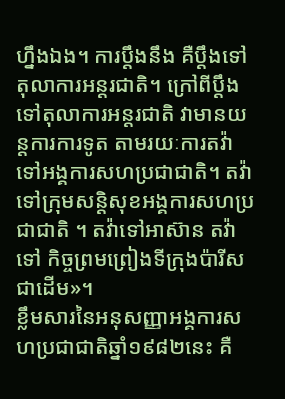ហ្នឹងឯង។ ការប្ដឹងនឹង គឺប្ដឹងទៅតុលាការអន្តរជាតិ។ ក្រៅពីប្ដឹងទៅតុលាការអន្តរជាតិ វាមានយន្តការការទូត តាមរយៈការតវ៉ាទៅអង្គការសហប្រជាជាតិ។ តវ៉ាទៅក្រុមសន្តិសុខអង្គការសហប្រជាជាតិ ។ តវ៉ាទៅអាស៊ាន តវ៉ាទៅ កិច្ចព្រមព្រៀងទីក្រុងប៉ារីសជាដើម»។
ខ្លឹមសារនៃអនុសញ្ញាអង្គការសហប្រជាជាតិឆ្នាំ១៩៨២នេះ គឺ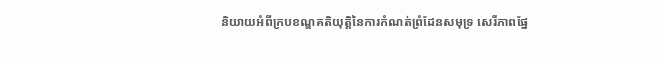និយាយអំពីក្របខណ្ឌគតិយុត្តិនៃការកំណត់ព្រំដែនសមុទ្រ សេរីភាពផ្នែ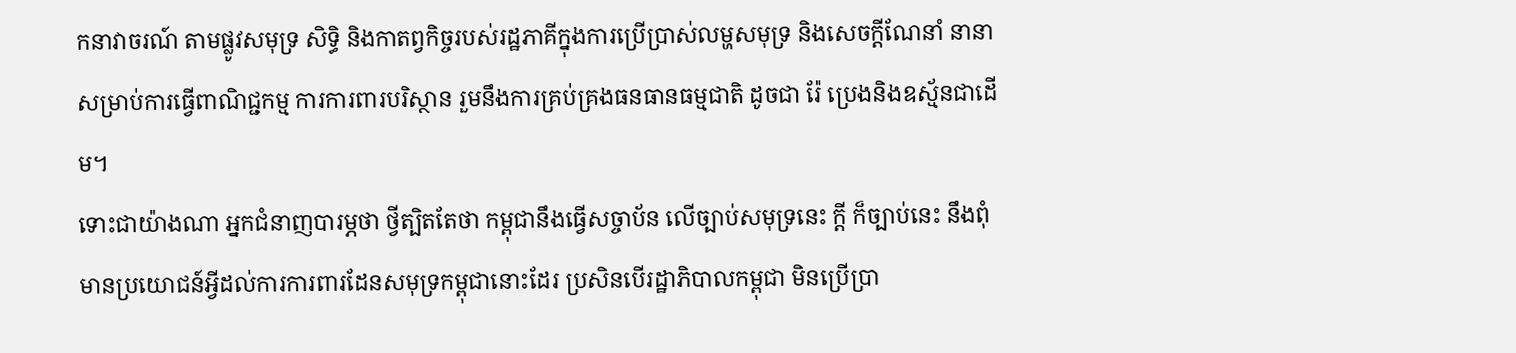កនាវាចរណ៍ តាមផ្លូវសមុទ្រ សិទ្ធិ និងកាតព្វកិច្ចរបស់រដ្ឋភាគីក្នុងការប្រើប្រាស់លម្ហសមុទ្រ និងសេចក្ដីណែនាំ នានាសម្រាប់ការធ្វើពាណិជ្ជកម្ម ការការពារបរិស្ថាន រួមនឹងការគ្រប់គ្រងធនធានធម្មជាតិ ដូចជា រ៉ែ ប្រេងនិងឧស្ម័នជាដើម។
ទោះជាយ៉ាងណា អ្នកជំនាញបារម្ភថា ថ្វីត្បិតតែថា កម្ពុជានឹងធ្វើសច្ចាប័ន លើច្បាប់សមុទ្រនេះ ក្ដី ក៏ច្បាប់នេះ នឹងពុំមានប្រយោជន៍អ្វីដល់ការការពារដែនសមុទ្រកម្ពុជានោះដែរ ប្រសិនបើរដ្ឋាភិបាលកម្ពុជា មិនប្រើប្រា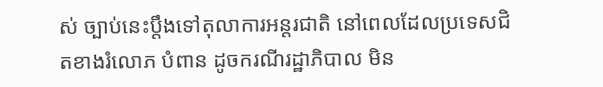ស់ ច្បាប់នេះប្ដឹងទៅតុលាការអន្តរជាតិ នៅពេលដែលប្រទេសជិតខាងរំលោភ បំពាន ដូចករណីរដ្ឋាភិបាល មិន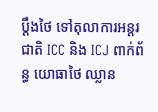ប្ដឹងថៃ ទៅតុលាការអន្តរជាតិ ICC និង ICJ ពាក់ព័ន្ធ យោធាថៃ ឈ្លាន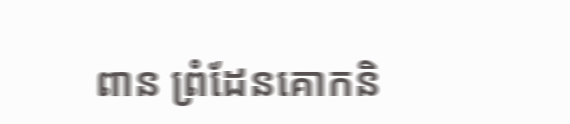ពាន ព្រំដែនគោកនិ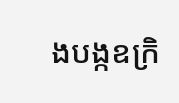ងបង្កឧក្រិ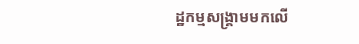ដ្ឋកម្មសង្គ្រាមមកលើ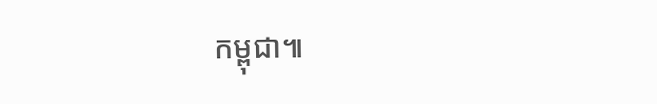កម្ពុជា៕